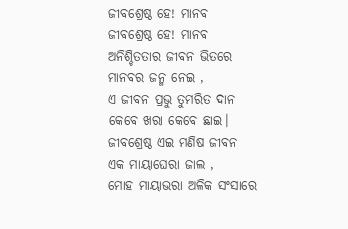ଜୀବଶ୍ରେଷ୍ଠ ହେ! ମାନବ
ଜୀବଶ୍ରେଷ୍ଠ ହେ! ମାନବ
ଅନିଶ୍ଚିତତାର ଜୀବନ ଭିତରେ
ମାନବର ଜନ୍ମ ନେଇ ,
ଏ ଜୀବନ ପ୍ରଭୁ ତୁମରିତ ଦାନ
କେବେ ଖରା କେବେ ଛାଇ।
ଜୀବଶ୍ରେଷ୍ଠ ଏଇ ମଣିଷ ଜୀବନ
ଏକ ମାୟାଘେରା ଜାଲ ,
ମୋହ ମାୟାଭରା ଅଳିକ ସଂସାରେ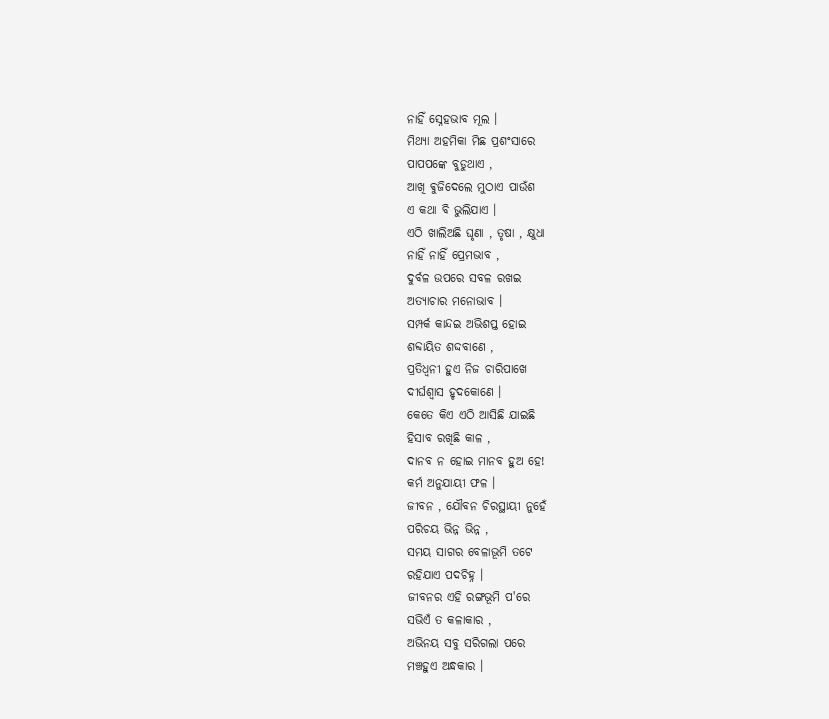ନାହିଁ ସ୍ନେହଭାବ ମୂଲ ।
ମିଥ୍ୟା ଅହମିକା ମିଛ ପ୍ରଶଂସାରେ
ପାପପଙ୍କେ ବୁଡୁଥାଏ ,
ଆଖି ଵୁଜିଦେଲେ ମୁଠାଏ ପାଉଁଶ
ଏ କଥା ବି ଭୁଲିଯାଏ ।
ଏଠି ଖାଲିଅଛି ଘୃଣା , ତୃଷା , କ୍ଷୁଧା
ନାହିଁ ନାହିଁ ପ୍ରେମଭାବ ,
ଦୁର୍ବଳ ଉପରେ ସବଳ ରଖଇ
ଅତ୍ୟାଚାର ମନୋଭାବ ।
ସମ୍ପର୍କ କାନ୍ଦଇ ଅଭିଶପ୍ତ ହୋଇ
ଶବ୍ଦାୟିତ ଶଦ୍ଦବାଣେ ,
ପ୍ରତିଧ୍ୱନୀ ହୁଏ ନିଜ ଚାରିପାଖେ
ଦୀର୍ଘଶ୍ୱାସ ହୃଦକୋଣେ ।
କେତେ କିଏ ଏଠି ଆସିଛି ଯାଇଛି
ହିସାବ ରଖିଛି କାଳ ,
ଦାନବ ନ ହୋଇ ମାନବ ହୁଅ ହେ!
କର୍ମ ଅନୁଯାୟୀ ଫଳ ।
ଜୀବନ , ଯୌବନ ଚିରସ୍ଥାୟୀ ନୁହେଁ
ପରିଚୟ ଭିନ୍ନ ଭିନ୍ନ ,
ସମୟ ସାଗର ବେଳାଭୂମି ତଟେ
ରହିଯାଏ ପଦଚିହ୍ନ ।
ଜୀବନର ଏହି ରଙ୍ଗଭୂମି ପ'ରେ
ସଭିଏଁ ତ କଳାକାର ,
ଅଭିନୟ ସବୁ ସରିଗଲା ପରେ
ମଞ୍ଚହୁଏ ଅନ୍ଧକାର ।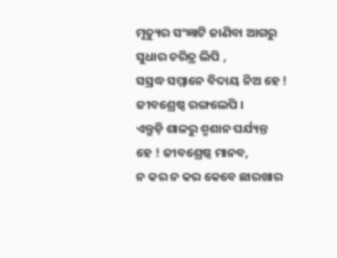ମୃତ୍ୟୁର ସଂଜ୍ଞାଟି ଜାଣିବା ଆଗରୁ
ସୁଧାର ଚରିତ୍ର ଲିପି ,
ସସ୍ରଦ୍ଧ ସମ୍ମାନେ ବିଦାୟ ନିଅ ହେ !
ଜୀବଶ୍ରେଷ୍ଠ ରଙ୍ଗଲେପି ।
ଏନ୍ତୁଡ଼ି ଶାଳରୁ ଶ୍ମଶାନ ପର୍ଯ୍ୟନ୍ତ
ହେ ! ଜୀବଶ୍ରେଷ୍ଠ ମାନବ,
ନ କର ନ କର କେବେ ଛାରଖାର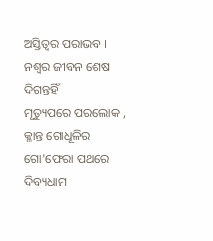ଅସ୍ତିତ୍ବର ପରାଭବ ।
ନଶ୍ଵର ଜୀବନ ଶେଷ ଦିଗନ୍ତହିଁ
ମୃତ୍ୟୁପରେ ପରଲୋକ ,
କ୍ଳାନ୍ତ ଗୋଧୂଳିର ଗୋ'ଫେରା ପଥରେ
ଦିବ୍ୟଧାମ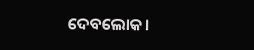ଦେବଲୋକ।